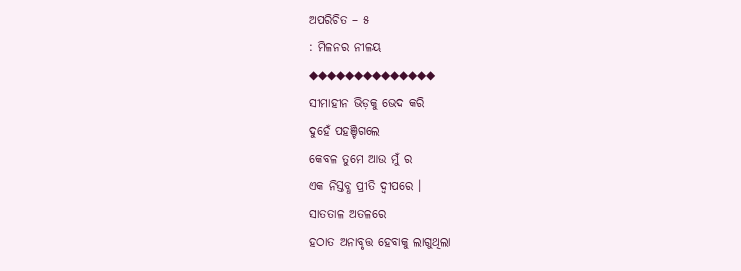ଅପରିଚିତ – ୫
: ମିଳନର ନୀଳୟ
◆◆◆◆◆◆◆◆◆◆◆◆◆◆
ସୀମାହୀନ ଭିଡ଼କୁ ଭେଦ କରି
ଦୁହେଁ ପହଞ୍ଚିଗଲେ
କେବଳ ତୁମେ ଆଉ ମୁଁ ର
ଏକ ନିସ୍ତବ୍ଧ ପ୍ରୀତି ଦ୍ଵୀପରେ ।
ସାତତାଳ ଅତଳରେ
ହଠାତ ଅନାବୃତ୍ତ ହେବାକୁ ଲାଗୁଥିଲା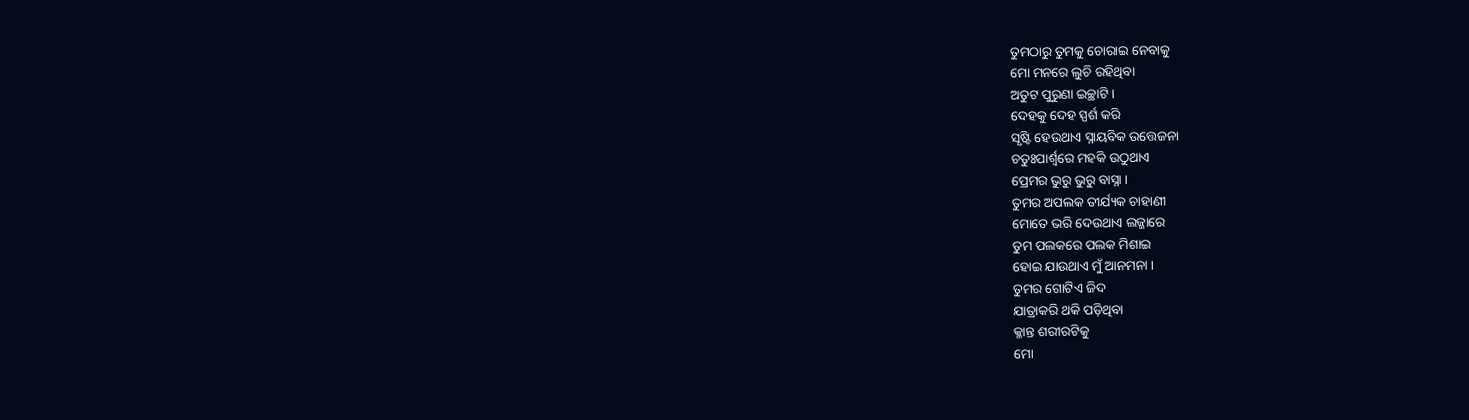ତୁମଠାରୁ ତୁମକୁ ଚୋରାଇ ନେବାକୁ
ମୋ ମନରେ ଲୁଚି ରହିଥିବା
ଅତୁଟ ପୁରୁଣା ଇଚ୍ଛାଟି ।
ଦେହକୁ ଦେହ ସ୍ପର୍ଶ କରି
ସୃଷ୍ଟି ହେଉଥାଏ ସ୍ନାୟବିକ ଉତ୍ତେଜନା
ଚତୁଃପାର୍ଶ୍ବରେ ମହକି ଉଠୁଥାଏ
ପ୍ରେମର ଭୁରୁ ଭୁରୁ ବାସ୍ନା ।
ତୁମର ଅପଲକ ତୀର୍ଯ୍ୟକ ଚାହାଣୀ
ମୋତେ ଭରି ଦେଉଥାଏ ଲଜ୍ଜାରେ
ତୁମ ପଲକରେ ପଲକ ମିଶାଇ
ହୋଇ ଯାଉଥାଏ ମୁଁ ଆନମନା ।
ତୁମର ଗୋଟିଏ ଜିଦ
ଯାତ୍ରାକରି ଥକି ପଡ଼ିଥିବା
କ୍ଳାନ୍ତ ଶରୀରଟିକୁ
ମୋ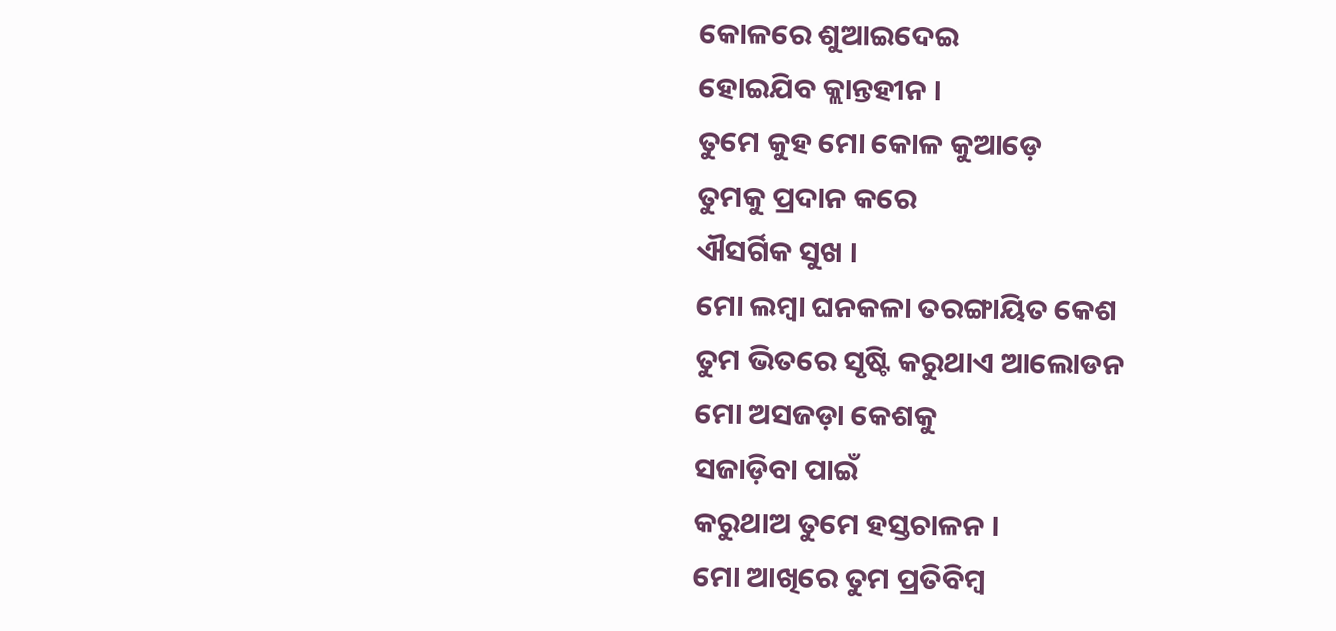କୋଳରେ ଶୁଆଇଦେଇ
ହୋଇଯିବ କ୍ଲାନ୍ତହୀନ ।
ତୁମେ କୁହ ମୋ କୋଳ କୁଆଡ଼େ
ତୁମକୁ ପ୍ରଦାନ କରେ
ଐସର୍ଗିକ ସୁଖ ।
ମୋ ଲମ୍ବା ଘନକଳା ତରଙ୍ଗାୟିତ କେଶ
ତୁମ ଭିତରେ ସୃଷ୍ଟି କରୁଥାଏ ଆଲୋଡନ
ମୋ ଅସଜଡ଼ା କେଶକୁ
ସଜାଡ଼ିବା ପାଇଁ
କରୁଥାଅ ତୁମେ ହସ୍ତଚାଳନ ।
ମୋ ଆଖିରେ ତୁମ ପ୍ରତିବିମ୍ବ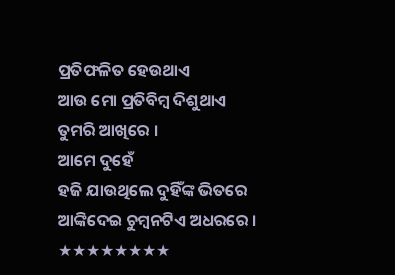ପ୍ରତିଫଳିତ ହେଉଥାଏ
ଆଉ ମୋ ପ୍ରତିବିମ୍ବ ଦିଶୁଥାଏ
ତୁମରି ଆଖିରେ ।
ଆମେ ଦୁହେଁ
ହଜି ଯାଉଥିଲେ ଦୁହିଁଙ୍କ ଭିତରେ
ଆଙ୍କିଦେଇ ଚୁମ୍ବନଟିଏ ଅଧରରେ ।
★★★★★★★★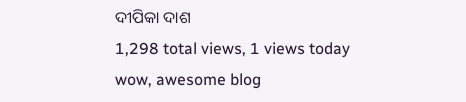ଦୀପିକା ଦାଶ
1,298 total views, 1 views today
wow, awesome blog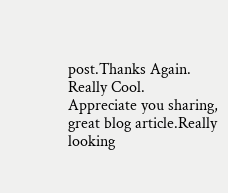post.Thanks Again. Really Cool.
Appreciate you sharing, great blog article.Really looking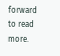forward to read more.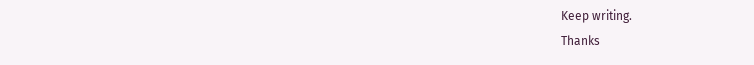Keep writing.
Thanks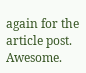again for the article post. Awesome.